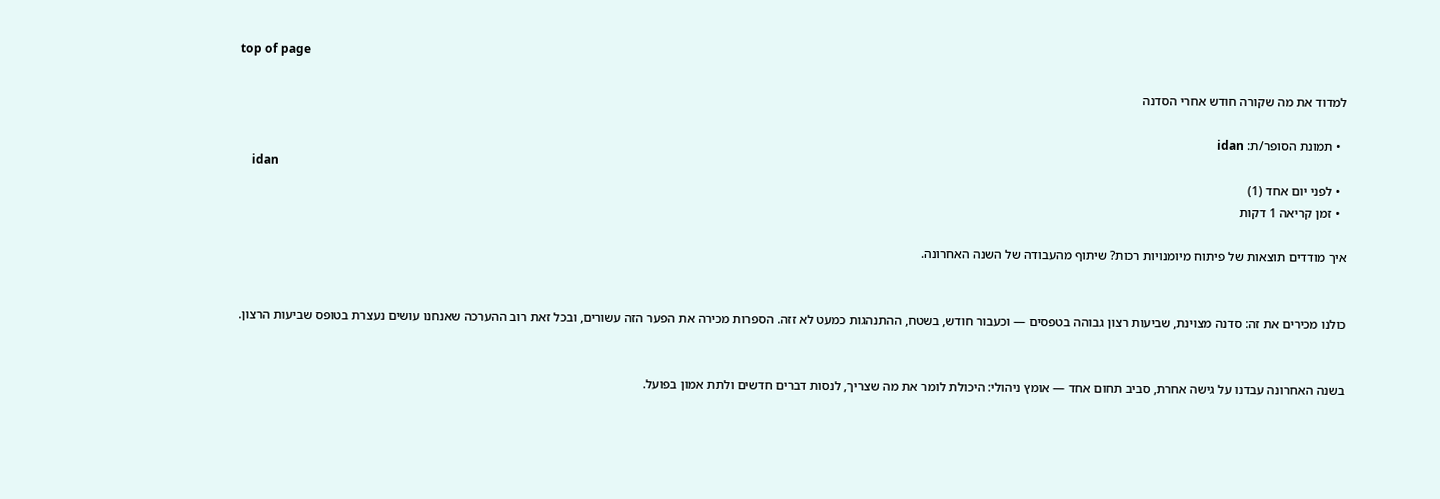top of page

למדוד את מה שקורה חודש אחרי הסדנה

  • תמונת הסופר/ת: idan
    idan
  • לפני יום אחד (1)
  • זמן קריאה 1 דקות

איך מודדים תוצאות של פיתוח מיומנויות רכות? שיתוף מהעבודה של השנה האחרונה.


כולנו מכירים את זה: סדנה מצוינת, שביעות רצון גבוהה בטפסים — וכעבור חודש, בשטח, ההתנהגות כמעט לא זזה. הספרות מכירה את הפער הזה עשורים, ובכל זאת רוב ההערכה שאנחנו עושים נעצרת בטופס שביעות הרצון.


בשנה האחרונה עבדנו על גישה אחרת, סביב תחום אחד — אומץ ניהולי: היכולת לומר את מה שצריך, לנסות דברים חדשים ולתת אמון בפועל.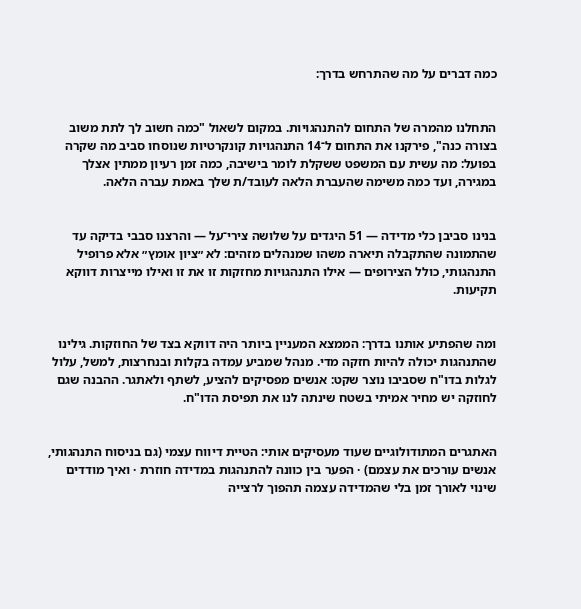כמה דברים על מה שהתרחש בדרך:


התחלנו מהמרה של התחום להתנהגויות. במקום לשאול "כמה חשוב לך לתת משוב בצורה כנה", פירקנו את התחום ל־14 התנהגויות קונקרטיות שנוסחו סביב מה שקרה בפועל: מה עשית עם המשפט ששקלת לומר בישיבה, כמה זמן רעיון ממתין אצלך במגירה, ועד כמה משימה שהעברת הלאה לעובד/ת שלך באמת עברה הלאה.


בנינו סביבן כלי מדידה — 51 היגדים על שלושה צירי־על — והרצנו סבבי בדיקה עד שהתמונה שהתקבלה תיארה משהו שמנהלים מזהים: לא ״ציון אומץ״ אלא פרופיל התנהגותי, כולל הצירופים — אילו התנהגויות מחזקות זו את זו ואילו מייצרות דווקא תקיעות.


ומה שהפתיע אותנו בדרך: הממצא המעניין ביותר היה דווקא בצד של החוזקות. גילינו שהתנהגות יכולה להיות חזקה מדי. מנהל שמביע עמדה בקלות ובנחרצות, למשל, עלול לגלות בדו"ח שסביבו נוצר שקט: אנשים מפסיקים להציע, לשתף ולאתגר. ההבנה שגם לחוזקה יש מחיר אמיתי בשטח שינתה לנו את תפיסת הדו"ח.


האתגרים המתודולוגיים שעוד מעסיקים אותי: הטיית דיווח עצמי (גם בניסוח התנהגותי, אנשים עורכים את עצמם) · הפער בין כוונה להתנהגות במדידה חוזרת · ואיך מודדים שינוי לאורך זמן בלי שהמדידה עצמה תהפוך לרצייה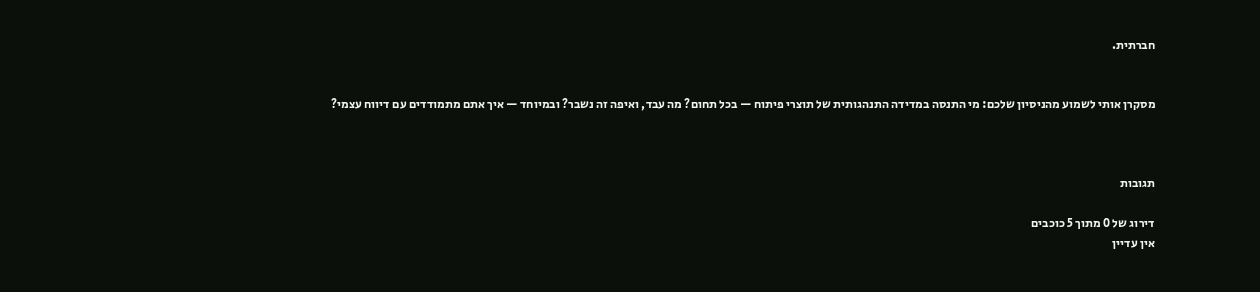חברתית.


מסקרן אותי לשמוע מהניסיון שלכם: מי התנסה במדידה התנהגותית של תוצרי פיתוח — בכל תחום? מה עבד, ואיפה זה נשבר? ובמיוחד — איך אתם מתמודדים עם דיווח עצמי?



תגובות

דירוג של 0 מתוך 5 כוכבים
אין עדיין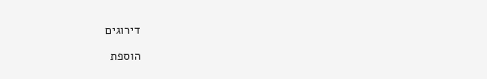דירוגים

הוספת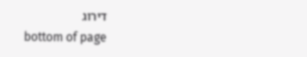דירוג
bottom of page